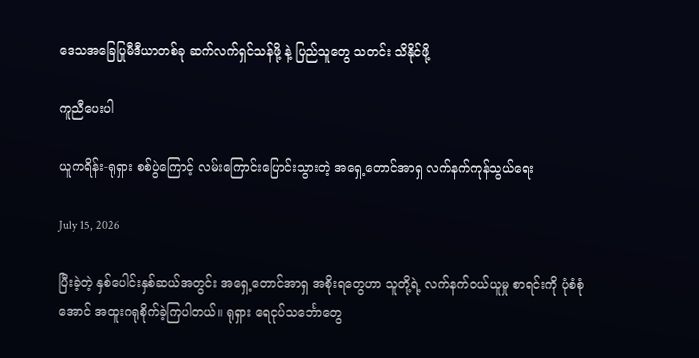ဒေသအခြေပြုမီဒီယာတစ်ခု ဆက်လက်ရှင်သန်ဖို့ နဲ့ ပြည်သူတွေ သတင်း သိနိုင်ဖို့

ကူညီပေးပါ

ယူကရိန်း-ရုရှား စစ်ပွဲကြောင့် လမ်းကြောင်းပြောင်းသွားတဲ့ အရှေ့တောင်အာရှ လက်နက်ကုန်သွယ်ရေး

July 15, 2026

ပြီးခဲ့တဲ့ နှစ်ပေါင်းနှစ်ဆယ်အတွင်း အရှေ့တောင်အာရှ အစိုးရတွေဟာ သူတို့ရဲ့ လက်နက်ဝယ်ယူမှု စာရင်းကို ပုံစံစုံအောင် အထူးဂရုစိုက်ခဲ့ကြပါတယ်။ ရုရှား ရေငုပ်သင်္ဘောတွေ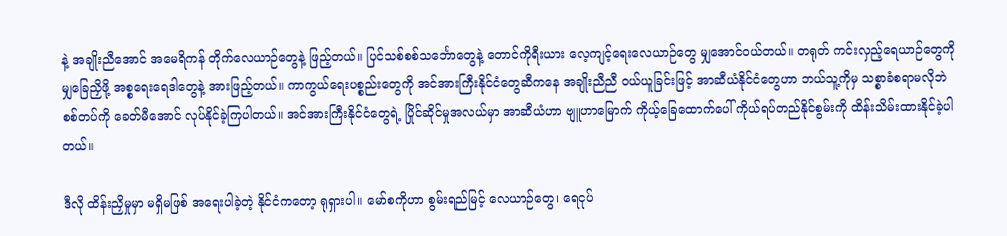နဲ့ အချိုးညီအောင် အမေရိကန် တိုက်လေယာဉ်တွေနဲ့ ဖြည့်တယ်။ ပြင်သစ်စစ်သင်္ဘောတွေနဲ့ တောင်ကိုရီးယား လေ့ကျင့်ရေးလေယာဉ်တွေ မျှအောင်ဝယ်တယ်။ တရုတ် ကင်းလှည့်ရေယာဉ်တွေကို မျှခြေညှိဖို့ အစ္စရေးရေဒါတွေနဲ့ အားဖြည့်တယ်။ ကာကွယ်ရေးပစ္စည်းတွေကို အင်အားကြီးနိုင်ငံတွေဆီကနေ အချိုးညီညီ ဝယ်ယူခြင်းဖြင့် အာဆီယံနိုင်ငံတွေဟာ ဘယ်သူ့ကိုမှ သစ္စာခံစရာမလိုဘဲ စစ်တပ်ကို ခေတ်မီအောင် လုပ်နိုင်ခဲ့ကြပါတယ်။ အင်အားကြီးနိုင်ငံတွေရဲ့ ပြိုင်ဆိုင်မှုအလယ်မှာ အာဆီယံဟာ ဗျူဟာမြောက် ကိုယ့်ခြေထောက်ပေါ် ကိုယ်ရပ်တည်နိုင်စွမ်းကို ထိန်းသိမ်းထားနိုင်ခဲ့ပါတယ်။

ဒီလို ထိန်းညှိမှုမှာ မရှိမဖြစ် အရေးပါခဲ့တဲ့ နိုင်ငံကတော့ ရုရှားပါ။ မော်စကိုဟာ စွမ်းရည်မြင့် လေယာဉ်တွေ၊ ရေငုပ်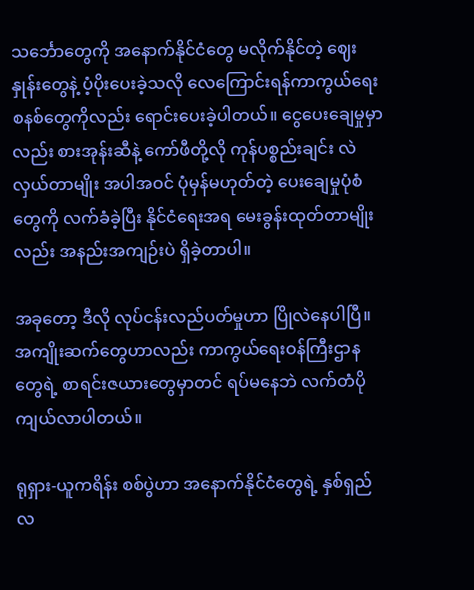သင်္ဘောတွေကို အနောက်နိုင်ငံတွေ မလိုက်နိုင်တဲ့ ဈေးနှုန်းတွေနဲ့ ပံ့ပိုးပေးခဲ့သလို လေကြောင်းရန်ကာကွယ်ရေး စနစ်တွေကိုလည်း ရောင်းပေးခဲ့ပါတယ်။ ငွေပေးချေမှုမှာလည်း စားအုန်းဆီနဲ့ ကော်ဖီတို့လို ကုန်ပစ္စည်းချင်း လဲလှယ်တာမျိုး အပါအဝင် ပုံမှန်မဟုတ်တဲ့ ပေးချေမှုပုံစံတွေကို လက်ခံခဲ့ပြီး နိုင်ငံရေးအရ မေးခွန်းထုတ်တာမျိုးလည်း အနည်းအကျဉ်းပဲ ရှိခဲ့တာပါ။

အခုတော့ ဒီလို လုပ်ငန်းလည်ပတ်မှုဟာ ပြိုလဲနေပါပြီ။ အကျိုးဆက်တွေဟာလည်း ကာကွယ်ရေးဝန်ကြီးဌာနတွေရဲ့ စာရင်းဇယားတွေမှာတင် ရပ်မနေဘဲ လက်တံပိုကျယ်လာပါတယ်။

ရုရှား-ယူကရိန်း စစ်ပွဲဟာ အနောက်နိုင်ငံတွေရဲ့ နှစ်ရှည်လ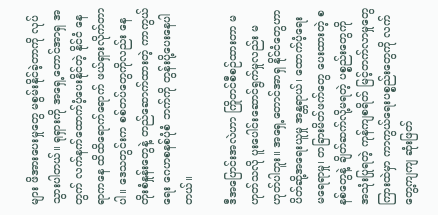များ ဖိအားပေးမှုတွေ မစွမ်းနိုင်ခဲ့တာကို လုပ်သွားပါတယ်။ ရုရှားကို အရှေ့တောင်အာရှ အတွက် လက်နက်ထောက်ပံ့ပေးနိုင်တဲ့ နိုင်ငံ နေရာကနေ ထိထိရောက်ရောက် ဖယ်ရှားလိုက်တာပါ။ ဒေသတွင်းက စစ်တပ်တွေကိုလည်း နေတိုးစံနှုန်းတွေနဲ့ တည်ဆောက်ထားတဲ့ ကာကွယ်ရေး ဂေဟစနစ်ပုံစံ ဘက်ကို တွန်းပို့ပေးနေပါတယ်။

ဒီအပြောင်းအလဲဟာ ကြိုတင်စီစဉ်ထားတာ မဟုတ်သလို ပူးပေါင်းဆောင်ရွက်မှုလည်း မဟုတ်ပါဘူး။ အရှေ့တောင်အာရှ နိုင်ငံတွေဟာ ပိတ်ဆို့အရေးယူမှု အန္တရာယ်၊ ထောက်ပံ့ရေး မရေရာမှု၊ တခြားမိတ်ဖက်တွေ ပေးထားတဲ့ စနစ်တွေနဲ့ ချိတ်ဆက်လို့မရတဲ့ ပစ္စည်းတွေကို အသုံးပြုရတဲ့ ကုန်ကျစရိတ် မြင့်တက်လာမှုတွေ ကြားထဲမှာ ကာကွယ်ရေးပစ္စည်းတွေကို လက်တွေ့ကျကျ ဆုံးဖြတ်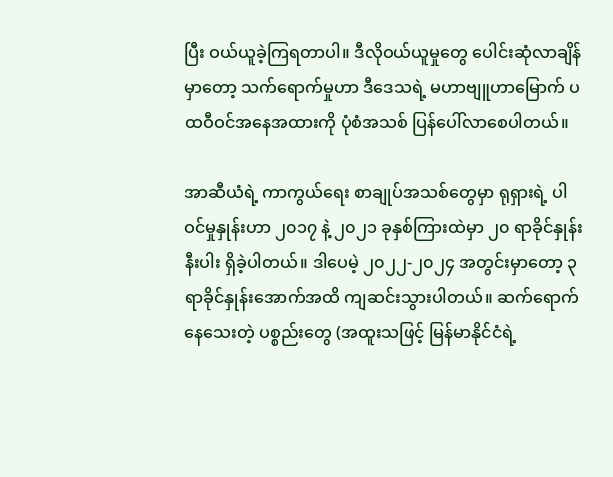ပြီး ဝယ်ယူခဲ့ကြရတာပါ။ ဒီလိုဝယ်ယူမှုတွေ ပေါင်းဆုံလာချိန်မှာတော့ သက်ရောက်မှုဟာ ဒီဒေသရဲ့ မဟာဗျူဟာမြောက် ပထဝီဝင်အနေအထားကို ပုံစံအသစ် ပြန်ပေါ်လာစေပါတယ်။

အာဆီယံရဲ့ ကာကွယ်ရေး စာချုပ်အသစ်တွေမှာ ရုရှားရဲ့ ပါဝင်မှုနှုန်းဟာ ၂၀၁၇ နဲ့ ၂၀၂၁ ခုနှစ်ကြားထဲမှာ ၂၀ ရာခိုင်နှုန်းနီးပါး ရှိခဲ့ပါတယ်။ ဒါပေမဲ့ ၂၀၂၂-၂၀၂၄ အတွင်းမှာတော့ ၃ ရာခိုင်နှုန်းအောက်အထိ ကျဆင်းသွားပါတယ်။ ဆက်ရောက်နေသေးတဲ့ ပစ္စည်းတွေ (အထူးသဖြင့် မြန်မာနိုင်ငံရဲ့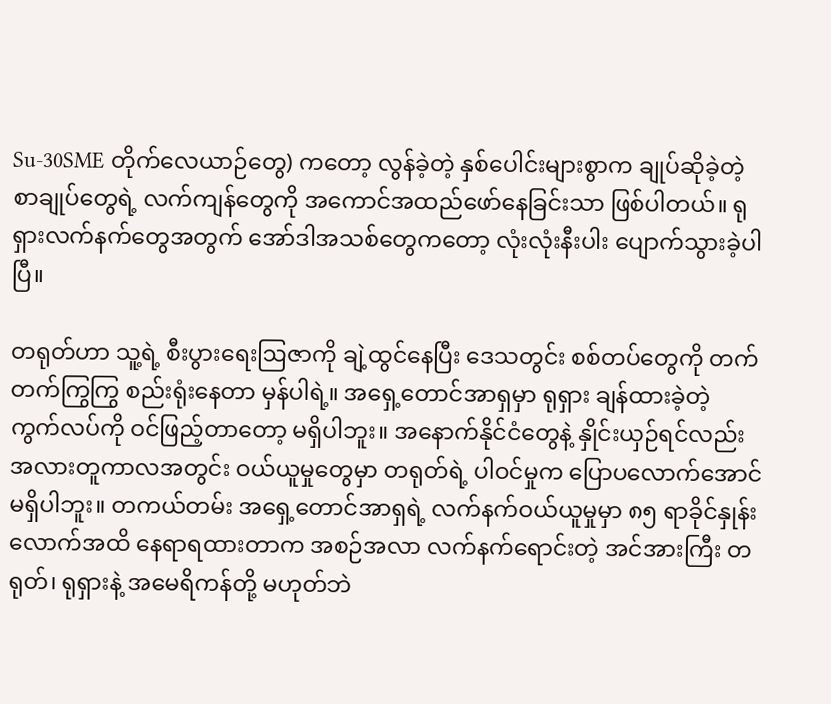Su-30SME တိုက်လေယာဉ်တွေ) ကတော့ လွန်ခဲ့တဲ့ နှစ်ပေါင်းများစွာက ချုပ်ဆိုခဲ့တဲ့ စာချုပ်တွေရဲ့ လက်ကျန်တွေကို အကောင်အထည်ဖော်နေခြင်းသာ ဖြစ်ပါတယ်။ ရုရှားလက်နက်တွေအတွက် အော်ဒါအသစ်တွေကတော့ လုံးလုံးနီးပါး ပျောက်သွားခဲ့ပါပြီ။

တရုတ်ဟာ သူ့ရဲ့ စီးပွားရေးဩဇာကို ချဲ့ထွင်နေပြီး ဒေသတွင်း စစ်တပ်တွေကို တက်တက်ကြွကြွ စည်းရုံးနေတာ မှန်ပါရဲ့။ အရှေ့တောင်အာရှမှာ ရုရှား ချန်ထားခဲ့တဲ့ ကွက်လပ်ကို ဝင်ဖြည့်တာတော့ မရှိပါဘူး။ အနောက်နိုင်ငံတွေနဲ့ နှိုင်းယှဉ်ရင်လည်း အလားတူကာလအတွင်း ဝယ်ယူမှုတွေမှာ တရုတ်ရဲ့ ပါဝင်မှုက ပြောပလောက်အောင် မရှိပါဘူး။ တကယ်တမ်း အရှေ့တောင်အာရှရဲ့ လက်နက်ဝယ်ယူမှုမှာ ၈၅ ရာခိုင်နှုန်းလောက်အထိ နေရာရထားတာက အစဉ်အလာ လက်နက်ရောင်းတဲ့ အင်အားကြီး တရုတ်၊ ရုရှားနဲ့ အမေရိကန်တို့ မဟုတ်ဘဲ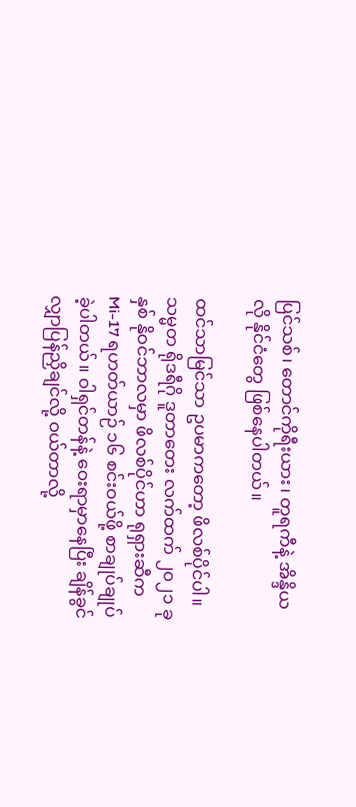ပြင်သစ်၊ တောင်ကိုရီးယား၊ တူရကီနဲ့ အိန္ဒိယလို နိုင်ငံတွေ ဖြစ်နေပါတယ်။

ထင်သာမြင်သာ ဥပမာကတော့ ဖိလစ်ပိုင်ပါ။ သမ္မတ ရိုဒရီဂို ဒူတာတေး လက်ထက် ၂၀၂၁ ခုနှစ် နိုဝင်ဘာလမှာ ဖိလစ်ပိုင်ဟာ ရုရှားဆီက Mi-17 ရဟတ်ယာဉ် ၁၆ စင်းဝယ်ဖို့ စာချုပ်ချုပ်ခဲ့ပါတယ်။ ဝါရှင်တန်နဲ့ ဝေးရာမှာနေပြီး ချိန်ခွင်လျှာပြန်ညှိချင်လို့ ဝယ်တာလို့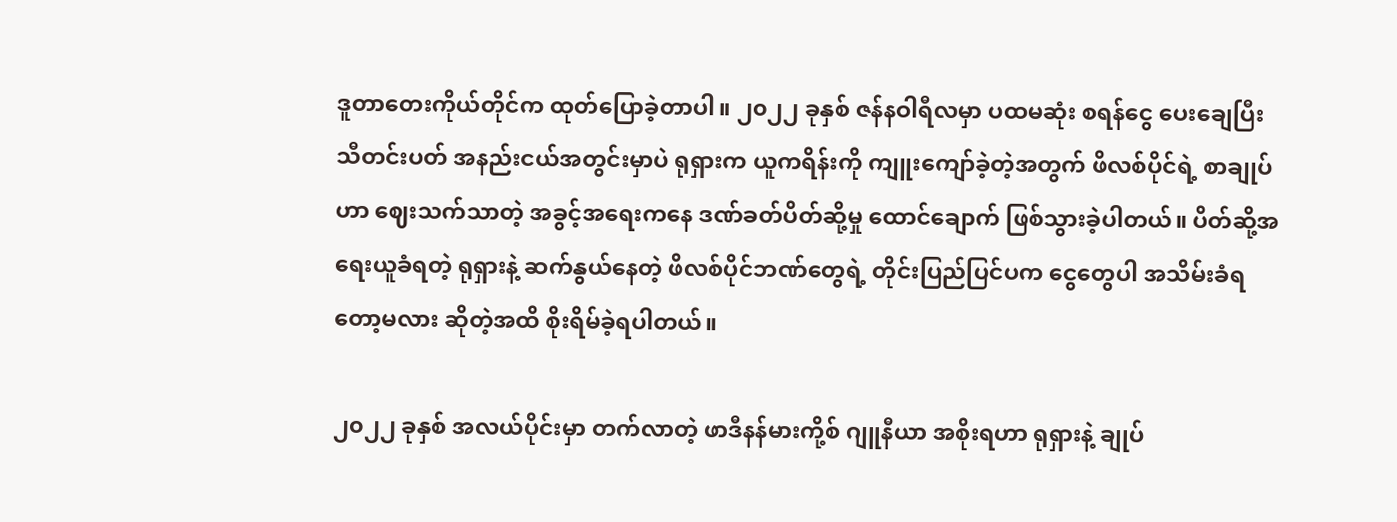ဒူတာတေးကိုယ်တိုင်က ထုတ်ပြောခဲ့တာပါ။ ၂၀၂၂ ခုနှစ် ဇန်နဝါရီလမှာ ပထမဆုံး စရန်ငွေ ပေးချေပြီး သီတင်းပတ် အနည်းငယ်အတွင်းမှာပဲ ရုရှားက ယူကရိန်းကို ကျူးကျော်ခဲ့တဲ့အတွက် ဖိလစ်ပိုင်ရဲ့ စာချုပ်ဟာ ဈေးသက်သာတဲ့ အခွင့်အရေးကနေ ဒဏ်ခတ်ပိတ်ဆို့မှု ထောင်ချောက် ဖြစ်သွားခဲ့ပါတယ်။ ပိတ်ဆို့အရေးယူခံရတဲ့ ရုရှားနဲ့ ဆက်နွယ်နေတဲ့ ဖိလစ်ပိုင်ဘဏ်တွေရဲ့ တိုင်းပြည်ပြင်ပက ငွေတွေပါ အသိမ်းခံရတော့မလား ဆိုတဲ့အထိ စိုးရိမ်ခဲ့ရပါတယ်။

၂၀၂၂ ခုနှစ် အလယ်ပိုင်းမှာ တက်လာတဲ့ ဖာဒီနန်မားကို့စ် ဂျူနီယာ အစိုးရဟာ ရုရှားနဲ့ ချုပ်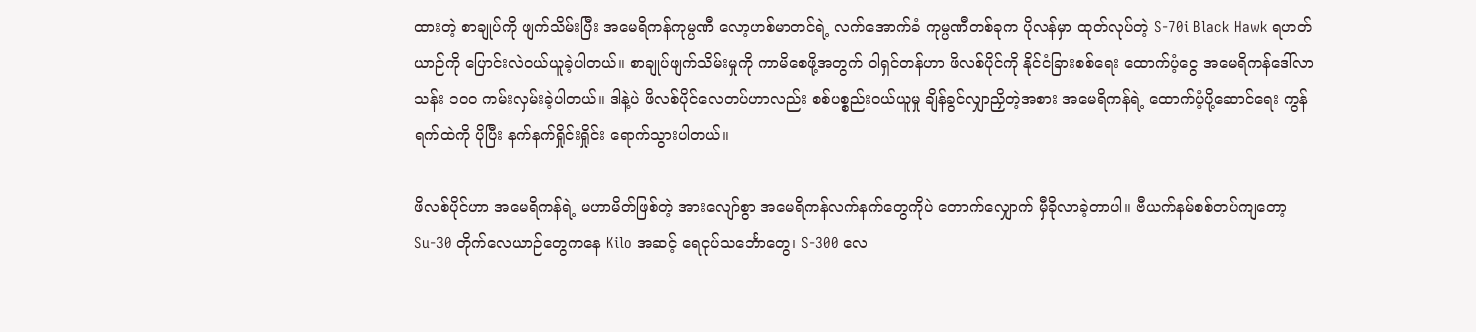ထားတဲ့ စာချုပ်ကို ဖျက်သိမ်းပြီး အမေရိကန်ကုမ္ပဏီ လော့ဟစ်မာတင်ရဲ့ လက်အောက်ခံ ကုမ္ပဏီတစ်ခုက ပိုလန်မှာ ထုတ်လုပ်တဲ့ S-70i Black Hawk ရဟတ်ယာဉ်ကို ပြောင်းလဲဝယ်ယူခဲ့ပါတယ်။ စာချုပ်ဖျက်သိမ်းမှုကို ကာမိစေဖို့အတွက် ဝါရှင်တန်ဟာ ဖိလစ်ပိုင်ကို နိုင်ငံခြားစစ်ရေး ထောက်ပံ့ငွေ အမေရိကန်ဒေါ်လာ သန်း ၁၀၀ ကမ်းလှမ်းခဲ့ပါတယ်။ ဒါနဲ့ပဲ ဖိလစ်ပိုင်လေတပ်ဟာလည်း စစ်ပစ္စည်းဝယ်ယူမှု ချိန်ခွင်လျှာညှိတဲ့အစား အမေရိကန်ရဲ့ ထောက်ပံ့ပို့ဆောင်ရေး ကွန်ရက်ထဲကို ပိုပြီး နက်နက်ရှိုင်းရှိုင်း ရောက်သွားပါတယ်။

ဖိလစ်ပိုင်ဟာ အမေရိကန်ရဲ့ မဟာမိတ်ဖြစ်တဲ့ အားလျော်စွာ အမေရိကန်လက်နက်တွေကိုပဲ တောက်လျှောက် မှီခိုလာခဲ့တာပါ။ ဗီယက်နမ်စစ်တပ်ကျတော့ Su-30 တိုက်လေယာဉ်တွေကနေ Kilo အဆင့် ရေငုပ်သင်္ဘောတွေ၊ S-300 လေ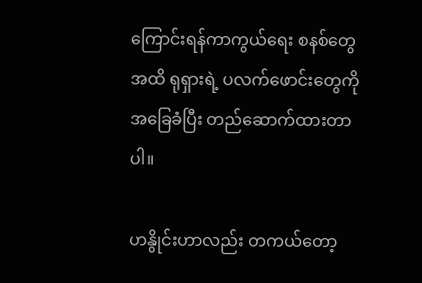ကြောင်းရန်ကာကွယ်ရေး စနစ်တွေအထိ ရုရှားရဲ့ ပလက်ဖောင်းတွေကို အခြေခံပြီး တည်ဆောက်ထားတာပါ။

ဟနွိုင်းဟာလည်း တကယ်တော့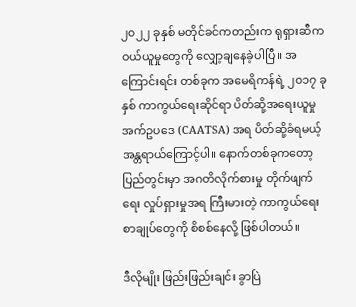၂၀၂၂ ခုနှစ် မတိုင်ခင်ကတည်းက ရုရှားဆီက ဝယ်ယူမှုတွေကို လျှော့ချနေခဲ့ပါပြီ။ အကြောင်းရင်း တစ်ခုက အမေရိကန်ရဲ့ ၂၀၁၇ ခုနှစ် ကာကွယ်ရေးဆိုင်ရာ ပိတ်ဆို့အရေးယူမှု အက်ဥပဒေ (CAATSA) အရ ပိတ်ဆို့ခံရမယ့် အန္တရာယ်ကြောင့်ပါ။ နောက်တစ်ခုကတော့ ပြည်တွင်းမှာ အဂတိလိုက်စားမှု တိုက်ဖျက်ရေး လှုပ်ရှားမှုအရ ကြီးမားတဲ့ ကာကွယ်ရေးစာချုပ်တွေကို စိစစ်နေလို့ ဖြစ်ပါတယ်။

ဒီလိုမျိုး ဖြည်းဖြည်းချင်း ခွာပြဲ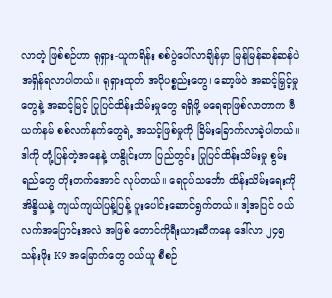လာတဲ့ ဖြစ်စဉ်ဟာ ရုရှား-ယူကရိန်း စစ်ပွဲပေါ်လာချိန်မှာ မြန်မြန်ဆန်ဆန်ပဲ အရှိန်ရလာပါတယ်။ ရုရှားထုတ် အပိုပစ္စည်းတွေ၊ ဆော့ဖ်ဝဲ အဆင့်မြှင့်မှုတွေနဲ့ အဆင့်မြင့် ပြုပြင်ထိန်းသိမ်းမှုတွေ ရရှိဖို့ မရေရာဖြစ်လာတာက ဗီယက်နမ် စစ်လက်နက်တွေရဲ့ အသင့်ဖြစ်မှုကို ခြိမ်းခြောက်လာခဲ့ပါတယ်။ ဒါကို တုံ့ပြန်တဲ့အနေနဲ့ ဟနွိုင်းဟာ ပြည်တွင်း ပြုပြင်ထိန်းသိမ်းမှု စွမ်းရည်တွေ တိုးတက်အောင် လုပ်တယ်။ ရေငုပ်သင်္ဘော ထိန်းသိမ်းရေးကို အိန္ဒိယနဲ့ ကျယ်ကျယ်ပြန့်ပြန့် ပူးပေါင်းဆောင်ရွက်တယ်။ ဒါ့အပြင် ဝယ်လက်အပြောင်းအလဲ အဖြစ် တောင်ကိုရီးယားဆီကနေ ဒေါ်လာ ၂၄၅ သန်းဖိုး K9 အမြောက်တွေ ဝယ်ယူ စီစဉ်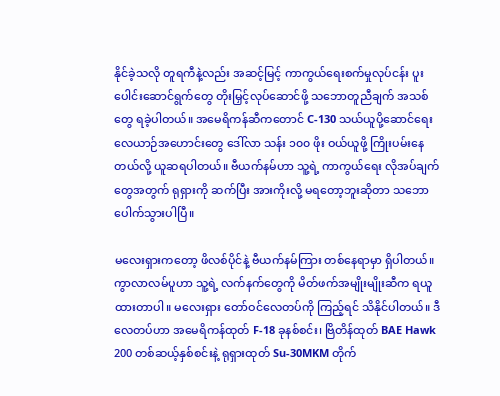နိုင်ခဲ့သလို တူရကီနဲ့လည်း အဆင့်မြင့် ကာကွယ်ရေးစက်မှုလုပ်ငန်း ပူးပေါင်းဆောင်ရွက်တွေ တိုးမြှင့်လုပ်ဆောင်ဖို့ သဘောတူညီချက် အသစ်တွေ ရခဲ့ပါတယ်။ အမေရိကန်ဆီကတောင် C-130 သယ်ယူပို့ဆောင်ရေး လေယာဉ်အဟောင်းတွေ ဒေါ်လာ သန်း ၁၀၀ ဖိုး ဝယ်ယူဖို့ ကြိုးပမ်းနေတယ်လို့ ယူဆရပါတယ်။ ဗီယက်နမ်ဟာ သူ့ရဲ့ ကာကွယ်ရေး လိုအပ်ချက်တွေအတွက် ရုရှားကို ဆက်ပြီး အားကိုးလို့ မရတော့ဘူးဆိုတာ သဘောပေါက်သွားပါပြီ။

မလေးရှားကတော့ ဖိလစ်ပိုင်နဲ့ ဗီယက်နမ်ကြား တစ်နေရာမှာ ရှိပါတယ်။ ကွာလာလမ်ပူဟာ သူ့ရဲ့ လက်နက်တွေကို မိတ်ဖက်အမျိုးမျိုးဆီက ရယူထားတာပါ။ မလေးရှား တော်ဝင်လေတပ်ကို ကြည့်ရင် သိနိုင်ပါတယ်။ ဒီလေတပ်ဟာ အမေရိကန်ထုတ် F-18 ခုနစ်စင်း၊ ဗြိတိန်ထုတ် BAE Hawk 200 တစ်ဆယ့်နှစ်စင်းနဲ့ ရုရှားထုတ် Su-30MKM တိုက်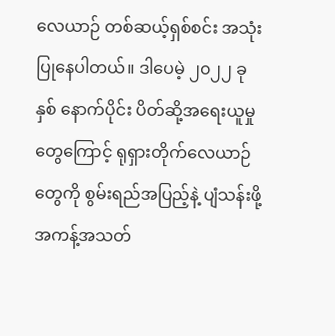လေယာဉ် တစ်ဆယ့်ရှစ်စင်း အသုံးပြုနေပါတယ်။ ဒါပေမဲ့ ၂၀၂၂ ခုနှစ် နောက်ပိုင်း ပိတ်ဆို့အရေးယူမှုတွေကြောင့် ရုရှားတိုက်လေယာဉ်တွေကို စွမ်းရည်အပြည့်နဲ့ ပျံသန်းဖို့ အကန့်အသတ်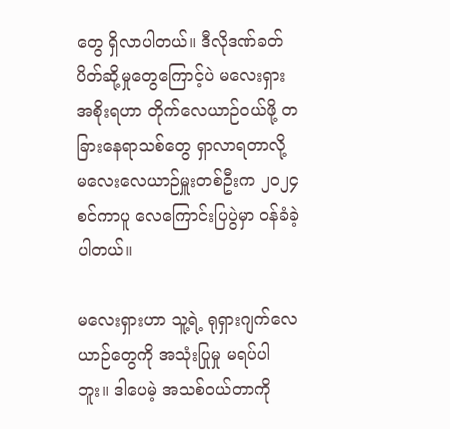တွေ ရှိလာပါတယ်။ ဒီလိုဒဏ်ခတ်ပိတ်ဆို့မှုတွေကြောင့်ပဲ မလေးရှားအစိုးရဟာ တိုက်လေယာဉ်ဝယ်ဖို့ တခြားနေရာသစ်တွေ ရှာလာရတာလို့ မလေးလေယာဉ်မှူးတစ်ဦးက ၂၀၂၄ စင်ကာပူ လေကြောင်းပြပွဲမှာ ဝန်ခံခဲ့ပါတယ်။

မလေးရှားဟာ သူ့ရဲ့ ရုရှားဂျက်လေယာဉ်တွေကို အသုံးပြုမှု မရပ်ပါဘူး။ ဒါပေမဲ့ အသစ်ဝယ်တာကို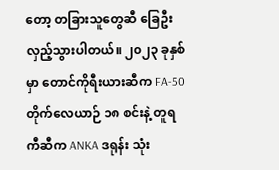တော့ တခြားသူတွေဆီ ခြေဦးလှည့်သွားပါတယ်။ ၂၀၂၃ ခုနှစ်မှာ တောင်ကိုရီးယားဆီက FA-50 တိုက်လေယာဉ် ၁၈ စင်းနဲ့ တူရကီဆီက ANKA ဒရုန်း သုံး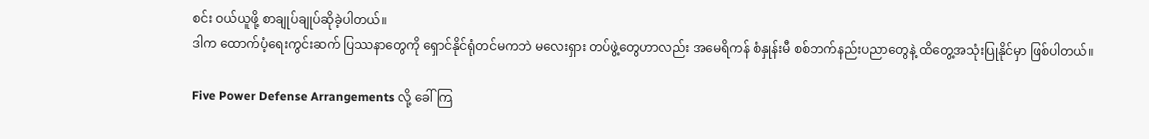စင်း ဝယ်ယူဖို့ စာချုပ်ချုပ်ဆိုခဲ့ပါတယ်။
ဒါက ထောက်ပံ့ရေးကွင်းဆက် ပြဿနာတွေကို ရှောင်နိုင်ရုံတင်မကဘဲ မလေးရှား တပ်ဖွဲ့တွေဟာလည်း အမေရိကန် စံနှုန်းမီ စစ်ဘက်နည်းပညာတွေနဲ့ ထိတွေ့အသုံးပြုနိုင်မှာ ဖြစ်ပါတယ်။

Five Power Defense Arrangements လို့ ခေါ်ကြ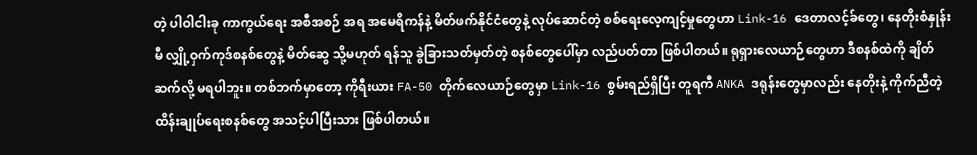တဲ့ ပါဝါငါးခု ကာကွယ်ရေး အစီအစဉ် အရ အမေရိကန်နဲ့ မိတ်ဖက်နိုင်ငံတွေနဲ့ လုပ်ဆောင်တဲ့ စစ်ရေးလေ့ကျင့်မှုတွေဟာ Link-16 ဒေတာလင့်ခ်တွေ၊ နေတိုးစံနှုန်းမီ လျှို့ဝှက်ကုဒ်စနစ်တွေနဲ့ မိတ်ဆွေ သို့မဟုတ် ရန်သူ ခွဲခြားသတ်မှတ်တဲ့ စနစ်တွေပေါ်မှာ လည်ပတ်တာ ဖြစ်ပါတယ်။ ရုရှားလေယာဉ်တွေဟာ ဒီစနစ်ထဲကို ချိတ်ဆက်လို့ မရပါဘူး။ တစ်ဘက်မှာတော့ ကိုရီးယား FA-50 တိုက်လေယာဉ်တွေမှာ Link-16 စွမ်းရည်ရှိပြီး တူရကီ ANKA ဒရုန်းတွေမှာလည်း နေတိုးနဲ့ ကိုက်ညီတဲ့ ထိန်းချုပ်ရေးစနစ်တွေ အသင့်ပါပြီးသား ဖြစ်ပါတယ်။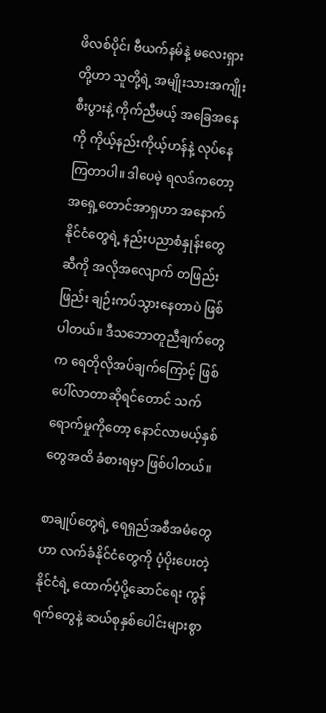ဖိလစ်ပိုင်၊ ဗီယက်နမ်နဲ့ မလေးရှားတို့ဟာ သူတို့ရဲ့ အမျိုးသားအကျိုးစီးပွားနဲ့ ကိုက်ညီမယ့် အခြေအနေကို ကိုယ့်နည်းကိုယ့်ဟန်နဲ့ လုပ်နေကြတာပါ။ ဒါပေမဲ့ ရလဒ်ကတော့ အရှေ့တောင်အာရှဟာ အနောက်နိုင်ငံတွေရဲ့ နည်းပညာစံနှုန်းတွေဆီကို အလိုအလျောက် တဖြည်းဖြည်း ချဉ်းကပ်သွားနေတာပဲ ဖြစ်ပါတယ်။ ဒီသဘောတူညီချက်တွေက ရေတိုလိုအပ်ချက်ကြောင့် ဖြစ်ပေါ်လာတာဆိုရင်တောင် သက်ရောက်မှုကိုတော့ နောင်လာမယ့်နှစ်တွေအထိ ခံစားရမှာ ဖြစ်ပါတယ်။

စာချုပ်တွေရဲ့ ရေရှည်အစီအမံတွေဟာ လက်ခံနိုင်ငံတွေကို ပံ့ပိုးပေးတဲ့နိုင်ငံရဲ့ ထောက်ပံ့ပို့ဆောင်ရေး ကွန်ရက်တွေနဲ့ ဆယ်စုနှစ်ပေါင်းများစွာ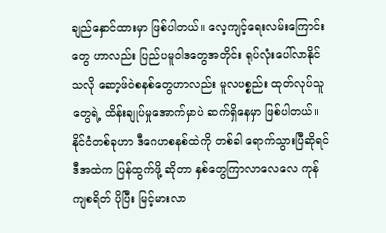ချည်နှောင်ထားမှာ ဖြစ်ပါတယ်။ လေ့ကျင့်ရေးလမ်းကြောင်းတွေ ဟာလည်း ပြည်ပမူဝါဒတွေအတိုင်း ရုပ်လုံးပေါ်လာနိုင်သလို ဆော့ဖ်ဝဲစနစ်တွေဟာလည်း မူလပစ္စည်း ထုတ်လုပ်သူတွေရဲ့ ထိန်းချုပ်မှုအောက်မှာပဲ ဆက်ရှိနေမှာ ဖြစ်ပါတယ်။ နိုင်ငံတစ်ခုဟာ ဒီဂေဟစနစ်ထဲကို တစ်ခါ ရောက်သွားပြီဆိုရင် ဒီအထဲက ပြန်ထွက်ဖို့ ဆိုတာ နှစ်တွေကြာလာလေလေ ကုန်ကျစရိတ် ပိုပြီး မြင့်မားလာ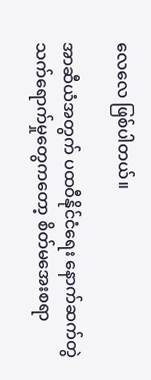လေလေ ဖြစ်ပါတယ်။

အာဆီယံအတွက် ပထဝီနိုင်ငံရေး နောက်ဆက်တွဲ သက်ရောက်မှုတွေကတော့ စိတ်မအေးစရာ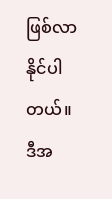ဖြစ်လာနိုင်ပါတယ်။ ဒီအ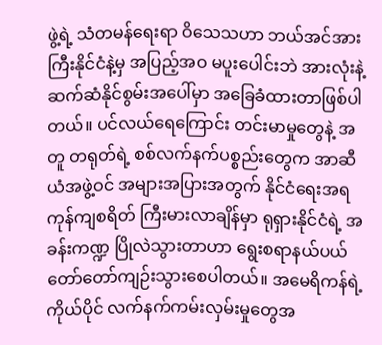ဖွဲ့ရဲ့ သံတမန်ရေးရာ ဝိသေသဟာ ဘယ်အင်အားကြီးနိုင်ငံနဲ့မှ အပြည့်အဝ မပူးပေါင်းဘဲ အားလုံးနဲ့ ဆက်ဆံနိုင်စွမ်းအပေါ်မှာ အခြေခံထားတာဖြစ်ပါတယ်။ ပင်လယ်ရေကြောင်း တင်းမာမှုတွေနဲ့ အတူ တရုတ်ရဲ့ စစ်လက်နက်ပစ္စည်းတွေက အာဆီယံအဖွဲ့ဝင် အများအပြားအတွက် နိုင်ငံရေးအရ ကုန်ကျစရိတ် ကြီးမားလာချိန်မှာ ရုရှားနိုင်ငံရဲ့ အခန်းကဏ္ဍ ပြိုလဲသွားတာဟာ ရွေးစရာနယ်ပယ် တော်တော်ကျဉ်းသွားစေပါတယ်။ အမေရိကန်ရဲ့ ကိုယ်ပိုင် လက်နက်ကမ်းလှမ်းမှုတွေအ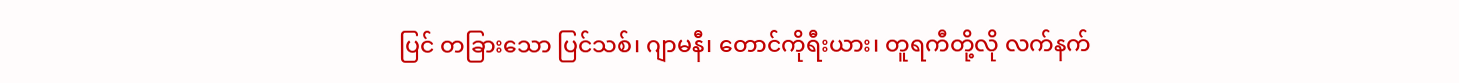ပြင် တခြားသော ပြင်သစ်၊ ဂျာမနီ၊ တောင်ကိုရီးယား၊ တူရကီတို့လို လက်နက်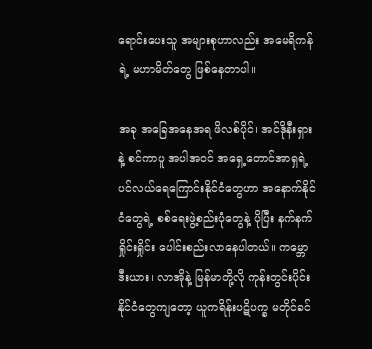ရောင်းပေးသူ အများစုဟာလည်း အမေရိကန်ရဲ့ မဟာမိတ်တွေ ဖြစ်နေတာပါ။

အခု အခြေအနေအရ ဖိလစ်ပိုင်၊ အင်ဒိုနီးရှားနဲ့ စင်ကာပူ အပါအဝင် အရှေ့တောင်အာရှရဲ့ ပင်လယ်ရေကြောင်းနိုင်ငံတွေဟာ အနောက်နိုင်ငံတွေရဲ့ စစ်ရေးဖွဲ့စည်းပုံတွေနဲ့ ပိုပြီး နက်နက်ရှိုင်းရှိုင်း ပေါင်းစည်းလာနေပါတယ်။ ကမ္ဘောဒီးယား၊ လာအိုနဲ့ မြန်မာတို့လို ကုန်းတွင်းပိုင်းနိုင်ငံတွေကျတော့ ယူကရိန်းပဋိပက္ခ မတိုင်ခင်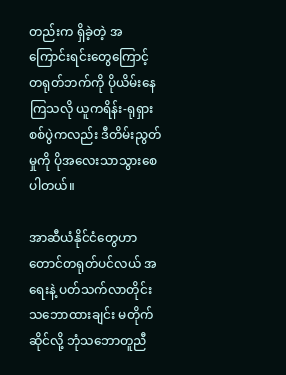တည်းက ရှိခဲ့တဲ့ အကြောင်းရင်းတွေကြောင့် တရုတ်ဘက်ကို ပိုယိမ်းနေကြသလို ယူကရိန်း-ရုရှား စစ်ပွဲကလည်း ဒီတိမ်းညွတ်မှုကို ပိုအလေးသာသွားစေပါတယ်။

အာဆီယံနိုင်ငံတွေဟာ တောင်တရုတ်ပင်လယ် အရေးနဲ့ ပတ်သက်လာတိုင်း သဘောထားချင်း မတိုက်ဆိုင်လို့ ဘုံသဘောတူညီ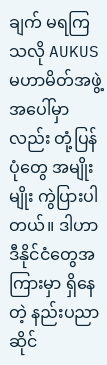ချက် မရကြသလို AUKUS မဟာမိတ်အဖွဲ့အပေါ်မှာလည်း တုံ့ပြန်ပုံတွေ အမျိုးမျိုး ကွဲပြားပါတယ်။ ဒါဟာ ဒီနိုင်ငံတွေအကြားမှာ ရှိနေတဲ့ နည်းပညာဆိုင်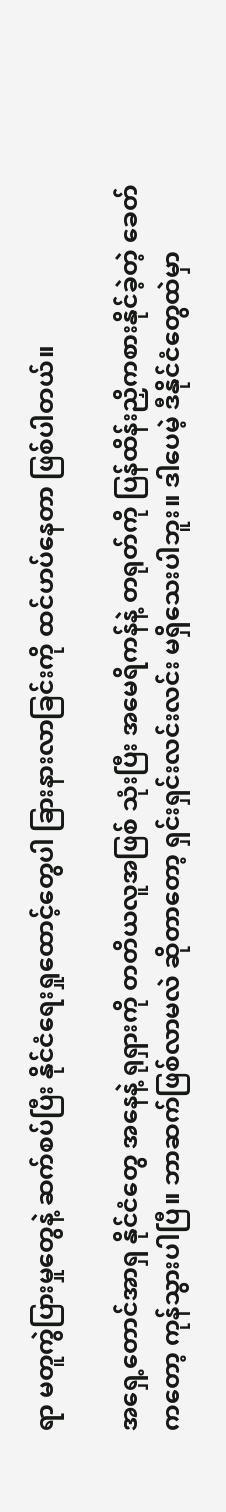ရာ မတူကွဲပြားမှုတွေနဲ့ ဆက်စပ်ပြီး နိုင်ငံရေးရှုထောင့်တွေပါ ခြားနားလာခြင်းကို ထင်ဟပ်နေတာ ဖြစ်ပါတယ်။

အရှေ့တောင်အာရှ နိုင်ငံတွေ အနေနဲ့ ရုရှားကို တတိယလူအဖြစ် သုံးပြီး အမေရိကန်နဲ့ တရုတ်ကို ပြန်ထိန်းညှိကစားနိုင်ခဲ့တဲ့ ခေတ်ကတော့ ကုန်သွားပါပြီ။ ဘာဆက်ဖြစ်လာမလဲ ဆိုတာတော့ ရှင်းရှင်းလင်းလင်း မရှိသေးပါဘူး။ ဒါပေမဲ့ ဒီနိုင်ငံတွေထဲမှာ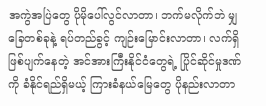အကွဲအပြဲတွေ ပိုမိုပေါ်လွင်လာတာ၊ ဘက်မလိုက်ဘဲ မျှခြေတစ်ခုနဲ့ ရပ်တည်ခွင့် ကျဉ်းမြောင်းလာတာ၊ လက်ရှိ ဖြစ်ပျက်နေတဲ့ အင်အားကြီးနိုင်ငံတွေရဲ့ ပြိုင်ဆိုင်မှုဒဏ်ကို ခံနိုင်ရည်ရှိမယ့် ကြားခံနယ်မြေတွေ ပိုနည်းလာတာ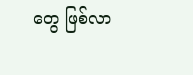တွေ ဖြစ်လာ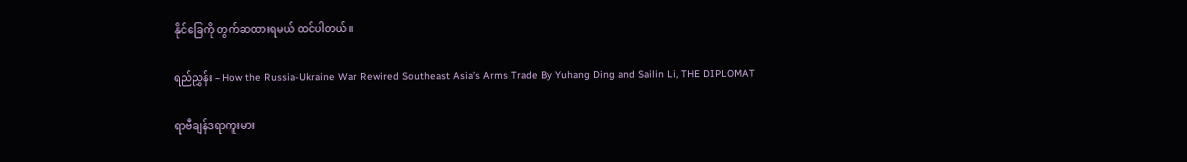နိုင်ခြေကို တွက်ဆထားရမယ် ထင်ပါတယ်။

ရည်ညွှန်း – How the Russia-Ukraine War Rewired Southeast Asia’s Arms Trade By Yuhang Ding and Sailin Li, THE DIPLOMAT

ရာဗီချန်ဒရာကူးမား